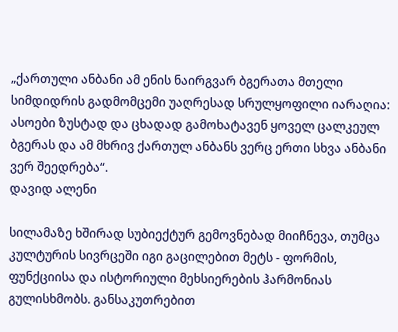„ქართული ანბანი ამ ენის ნაირგვარ ბგერათა მთელი სიმდიდრის გადმომცემი უაღრესად სრულყოფილი იარაღია: ასოები ზუსტად და ცხადად გამოხატავენ ყოველ ცალკეულ ბგერას და ამ მხრივ ქართულ ანბანს ვერც ერთი სხვა ანბანი ვერ შეედრება“.
დავიდ ალენი

სილამაზე ხშირად სუბიექტურ გემოვნებად მიიჩნევა, თუმცა კულტურის სივრცეში იგი გაცილებით მეტს - ფორმის, ფუნქციისა და ისტორიული მეხსიერების ჰარმონიას გულისხმობს. განსაკუთრებით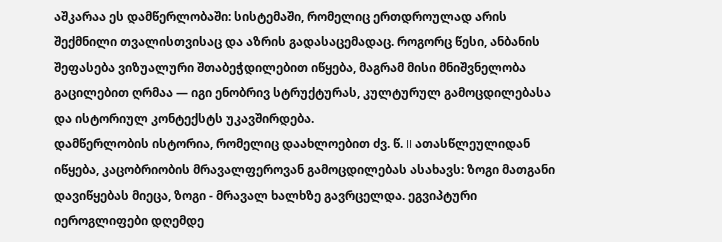აშკარაა ეს დამწერლობაში: სისტემაში, რომელიც ერთდროულად არის შექმნილი თვალისთვისაც და აზრის გადასაცემადაც. როგორც წესი, ანბანის შეფასება ვიზუალური შთაბეჭდილებით იწყება, მაგრამ მისი მნიშვნელობა გაცილებით ღრმაა — იგი ენობრივ სტრუქტურას, კულტურულ გამოცდილებასა და ისტორიულ კონტექსტს უკავშირდება.
დამწერლობის ისტორია, რომელიც დაახლოებით ძვ. წ. II ათასწლეულიდან იწყება, კაცობრიობის მრავალფეროვან გამოცდილებას ასახავს: ზოგი მათგანი დავიწყებას მიეცა, ზოგი - მრავალ ხალხზე გავრცელდა. ეგვიპტური იეროგლიფები დღემდე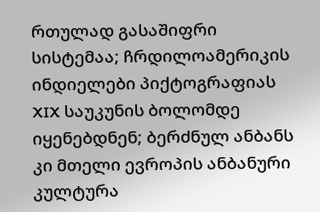რთულად გასაშიფრი სისტემაა; ჩრდილოამერიკის ინდიელები პიქტოგრაფიას XIX საუკუნის ბოლომდე იყენებდნენ; ბერძნულ ანბანს კი მთელი ევროპის ანბანური კულტურა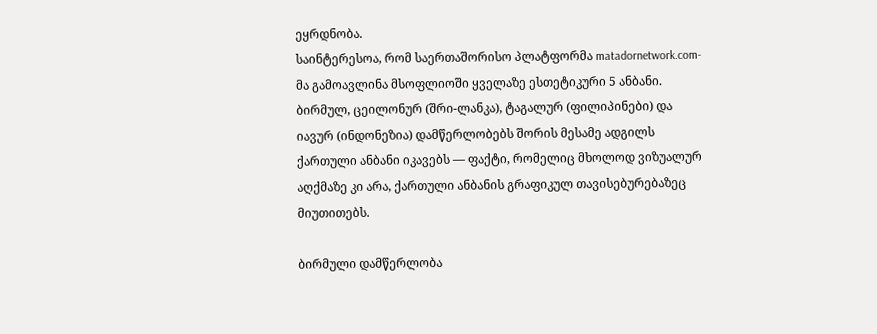ეყრდნობა.
საინტერესოა, რომ საერთაშორისო პლატფორმა matadornetwork.com-მა გამოავლინა მსოფლიოში ყველაზე ესთეტიკური 5 ანბანი. ბირმულ, ცეილონურ (შრი-ლანკა), ტაგალურ (ფილიპინები) და იავურ (ინდონეზია) დამწერლობებს შორის მესამე ადგილს ქართული ანბანი იკავებს — ფაქტი, რომელიც მხოლოდ ვიზუალურ აღქმაზე კი არა, ქართული ანბანის გრაფიკულ თავისებურებაზეც მიუთითებს.

ბირმული დამწერლობა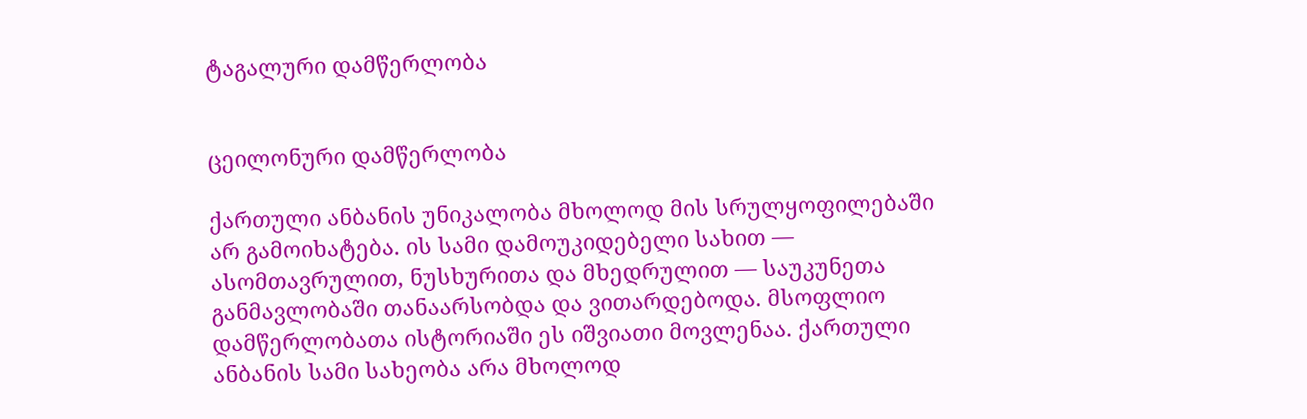ტაგალური დამწერლობა


ცეილონური დამწერლობა

ქართული ანბანის უნიკალობა მხოლოდ მის სრულყოფილებაში არ გამოიხატება. ის სამი დამოუკიდებელი სახით — ასომთავრულით, ნუსხურითა და მხედრულით — საუკუნეთა განმავლობაში თანაარსობდა და ვითარდებოდა. მსოფლიო დამწერლობათა ისტორიაში ეს იშვიათი მოვლენაა. ქართული ანბანის სამი სახეობა არა მხოლოდ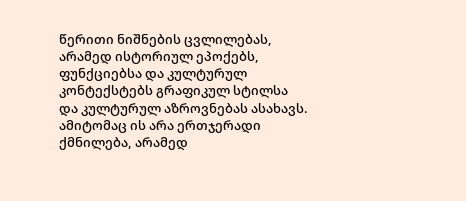წერითი ნიშნების ცვლილებას, არამედ ისტორიულ ეპოქებს, ფუნქციებსა და კულტურულ კონტექსტებს გრაფიკულ სტილსა და კულტურულ აზროვნებას ასახავს. ამიტომაც ის არა ერთჯერადი ქმნილება, არამედ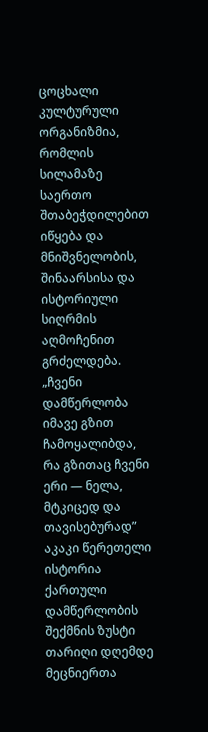ცოცხალი კულტურული ორგანიზმია, რომლის სილამაზე საერთო შთაბეჭდილებით იწყება და მნიშვნელობის, შინაარსისა და ისტორიული სიღრმის აღმოჩენით გრძელდება.
„ჩვენი დამწერლობა იმავე გზით ჩამოყალიბდა, რა გზითაც ჩვენი ერი — ნელა, მტკიცედ და თავისებურად”
აკაკი წერეთელი
ისტორია
ქართული დამწერლობის შექმნის ზუსტი თარიღი დღემდე მეცნიერთა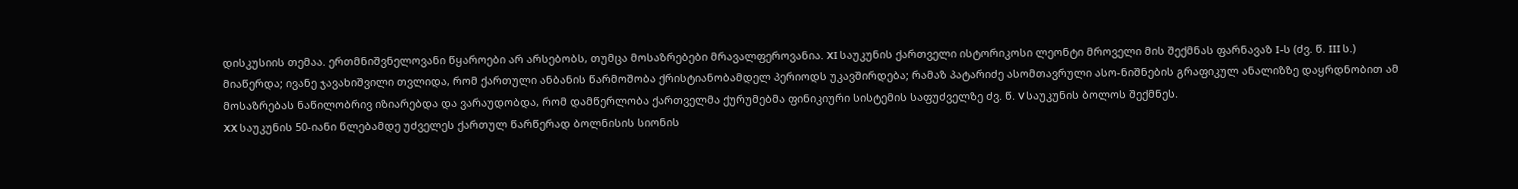დისკუსიის თემაა. ერთმნიშვნელოვანი წყაროები არ არსებობს, თუმცა მოსაზრებები მრავალფეროვანია. XI საუკუნის ქართველი ისტორიკოსი ლეონტი მროველი მის შექმნას ფარნავაზ I-ს (ძვ. წ. III ს.) მიაწერდა; ივანე ჯავახიშვილი თვლიდა, რომ ქართული ანბანის წარმოშობა ქრისტიანობამდელ პერიოდს უკავშირდება; რამაზ პატარიძე ასომთავრული ასო-ნიშნების გრაფიკულ ანალიზზე დაყრდნობით ამ მოსაზრებას ნაწილობრივ იზიარებდა და ვარაუდობდა, რომ დამწერლობა ქართველმა ქურუმებმა ფინიკიური სისტემის საფუძველზე ძვ. წ. V საუკუნის ბოლოს შექმნეს.
XX საუკუნის 50-იანი წლებამდე უძველეს ქართულ წარწერად ბოლნისის სიონის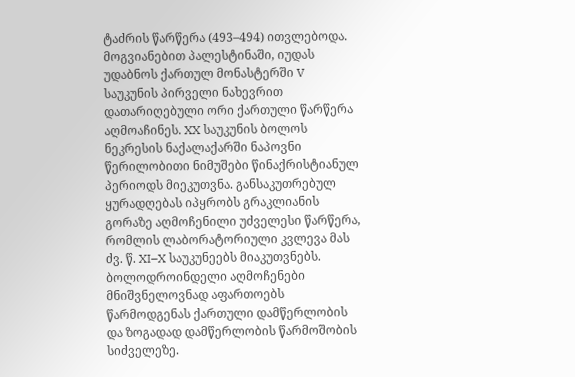ტაძრის წარწერა (493–494) ითვლებოდა. მოგვიანებით პალესტინაში, იუდას უდაბნოს ქართულ მონასტერში V საუკუნის პირველი ნახევრით დათარიღებული ორი ქართული წარწერა აღმოაჩინეს. XX საუკუნის ბოლოს ნეკრესის ნაქალაქარში ნაპოვნი წერილობითი ნიმუშები წინაქრისტიანულ პერიოდს მიეკუთვნა. განსაკუთრებულ ყურადღებას იპყრობს გრაკლიანის გორაზე აღმოჩენილი უძველესი წარწერა, რომლის ლაბორატორიული კვლევა მას ძვ. წ. XI–X საუკუნეებს მიაკუთვნებს. ბოლოდროინდელი აღმოჩენები მნიშვნელოვნად აფართოებს წარმოდგენას ქართული დამწერლობის და ზოგადად დამწერლობის წარმოშობის სიძველეზე.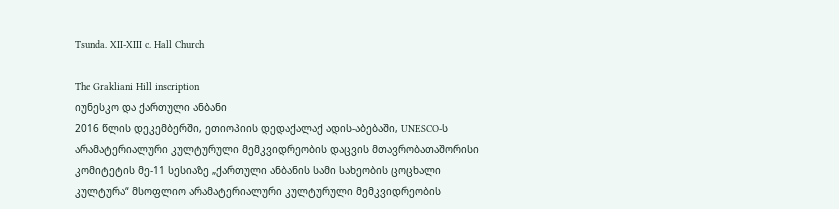Tsunda. XII-XIII c. Hall Church

The Grakliani Hill inscription
იუნესკო და ქართული ანბანი
2016 წლის დეკემბერში, ეთიოპიის დედაქალაქ ადის-აბებაში, UNESCO-ს არამატერიალური კულტურული მემკვიდრეობის დაცვის მთავრობათაშორისი კომიტეტის მე-11 სესიაზე „ქართული ანბანის სამი სახეობის ცოცხალი კულტურა“ მსოფლიო არამატერიალური კულტურული მემკვიდრეობის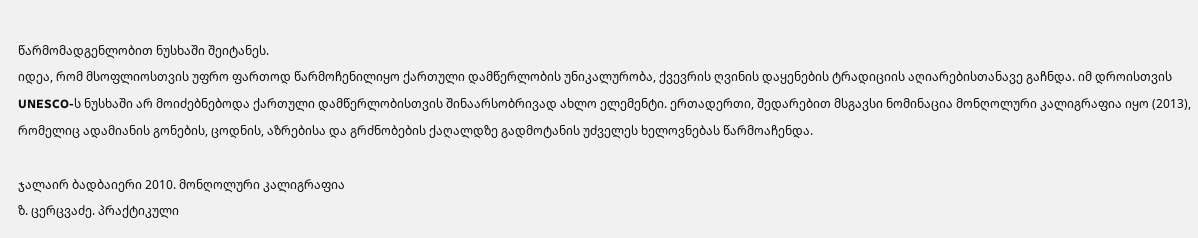წარმომადგენლობით ნუსხაში შეიტანეს.
იდეა, რომ მსოფლიოსთვის უფრო ფართოდ წარმოჩენილიყო ქართული დამწერლობის უნიკალურობა, ქვევრის ღვინის დაყენების ტრადიციის აღიარებისთანავე გაჩნდა. იმ დროისთვის UNESCO-ს ნუსხაში არ მოიძებნებოდა ქართული დამწერლობისთვის შინაარსობრივად ახლო ელემენტი. ერთადერთი, შედარებით მსგავსი ნომინაცია მონღოლური კალიგრაფია იყო (2013), რომელიც ადამიანის გონების, ცოდნის, აზრებისა და გრძნობების ქაღალდზე გადმოტანის უძველეს ხელოვნებას წარმოაჩენდა.

ჯალაირ ბადბაიერი 2010. მონღოლური კალიგრაფია
ზ. ცერცვაძე. პრაქტიკული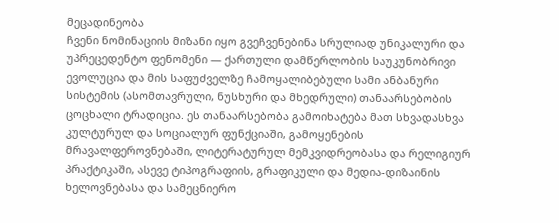მეცადინეობა
ჩვენი ნომინაციის მიზანი იყო გვეჩვენებინა სრულიად უნიკალური და უპრეცედენტო ფენომენი — ქართული დამწერლობის საუკუნობრივი ევოლუცია და მის საფუძველზე ჩამოყალიბებული სამი ანბანური სისტემის (ასომთავრული, ნუსხური და მხედრული) თანაარსებობის ცოცხალი ტრადიცია. ეს თანაარსებობა გამოიხატება მათ სხვადასხვა კულტურულ და სოციალურ ფუნქციაში, გამოყენების მრავალფეროვნებაში, ლიტერატურულ მემკვიდრეობასა და რელიგიურ პრაქტიკაში, ასევე ტიპოგრაფიის, გრაფიკული და მედია-დიზაინის ხელოვნებასა და სამეცნიერო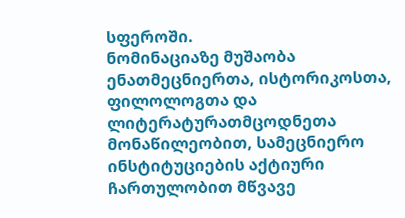სფეროში.
ნომინაციაზე მუშაობა ენათმეცნიერთა, ისტორიკოსთა, ფილოლოგთა და ლიტერატურათმცოდნეთა მონაწილეობით, სამეცნიერო ინსტიტუციების აქტიური ჩართულობით მწვავე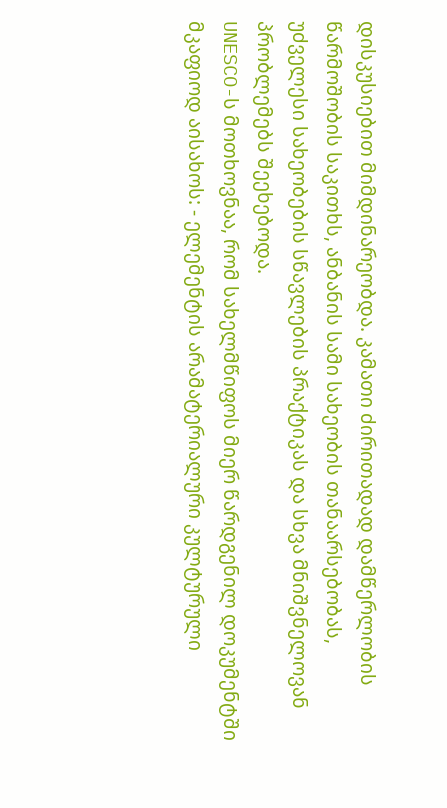დისკუსიებით მიმდინარეობდა. კამათი ძირითადად დამწერლობის წარმოშობის საკითხს, ანბანის სამი სახეობის თანაარსებობას, უძველესი სახეობების სწავლების პრაქტიკას და სხვა მნიშვნელოვან პრობლემებს შეეხებოდა.
UNESCO-ს მოთხოვნაა, რომ სახელმწიფოს მიერ წარდგენილ დოკუმენტში მკაფიოდ აისახოს: - ელემენტის არამატერიალური კულტურული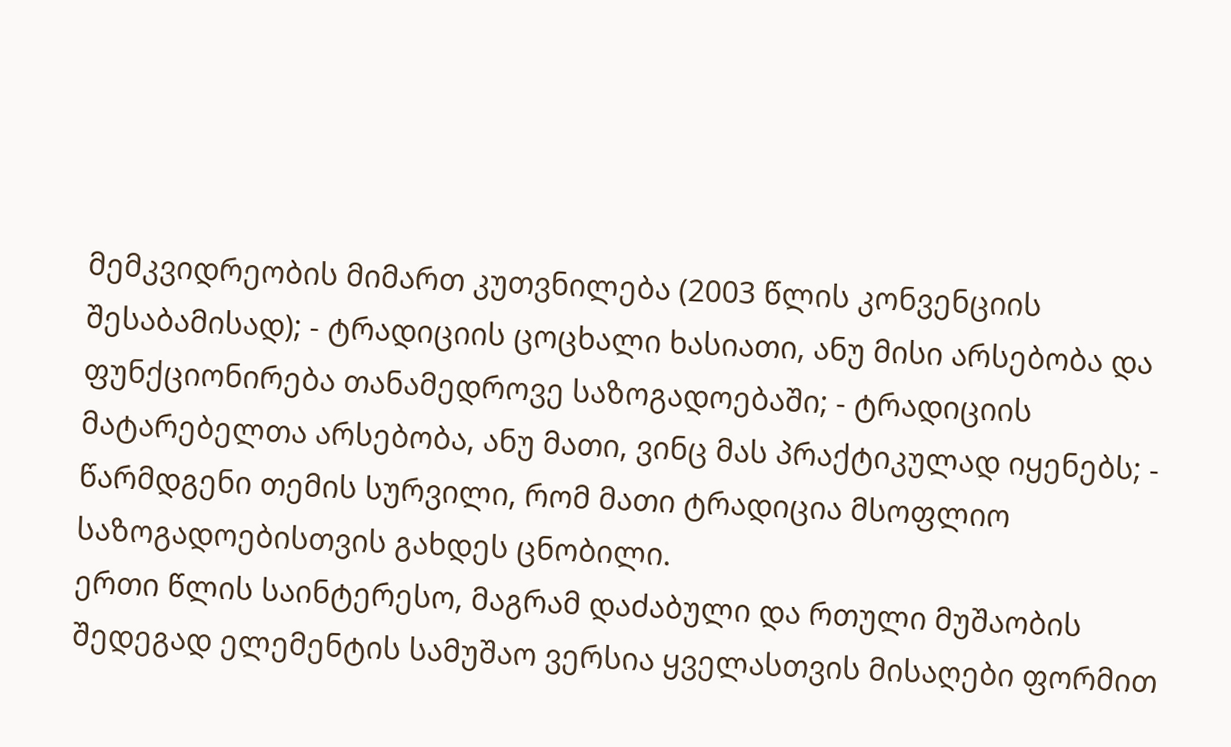მემკვიდრეობის მიმართ კუთვნილება (2003 წლის კონვენციის შესაბამისად); - ტრადიციის ცოცხალი ხასიათი, ანუ მისი არსებობა და ფუნქციონირება თანამედროვე საზოგადოებაში; - ტრადიციის მატარებელთა არსებობა, ანუ მათი, ვინც მას პრაქტიკულად იყენებს; - წარმდგენი თემის სურვილი, რომ მათი ტრადიცია მსოფლიო საზოგადოებისთვის გახდეს ცნობილი.
ერთი წლის საინტერესო, მაგრამ დაძაბული და რთული მუშაობის შედეგად ელემენტის სამუშაო ვერსია ყველასთვის მისაღები ფორმით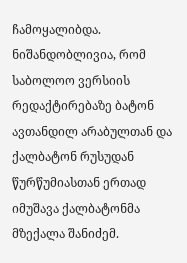ჩამოყალიბდა. ნიშანდობლივია, რომ საბოლოო ვერსიის რედაქტირებაზე ბატონ ავთანდილ არაბულთან და ქალბატონ რუსუდან წურწუმიასთან ერთად იმუშავა ქალბატონმა მზექალა შანიძემ.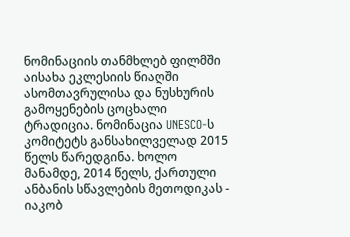ნომინაციის თანმხლებ ფილმში აისახა ეკლესიის წიაღში ასომთავრულისა და ნუსხურის გამოყენების ცოცხალი ტრადიცია. ნომინაცია UNESCO-ს კომიტეტს განსახილველად 2015 წელს წარედგინა. ხოლო მანამდე, 2014 წელს, ქართული ანბანის სწავლების მეთოდიკას - იაკობ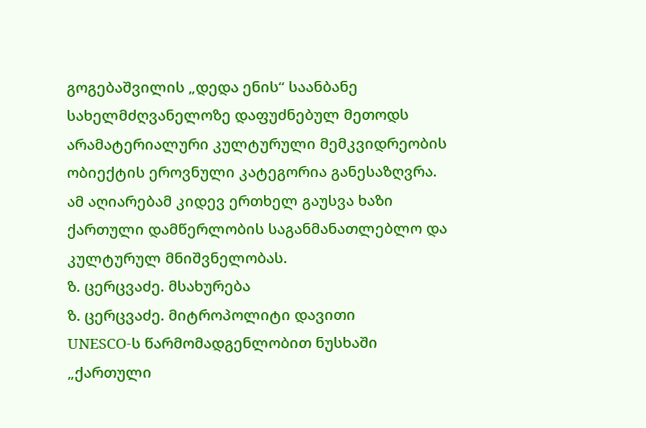გოგებაშვილის „დედა ენის“ საანბანე სახელმძღვანელოზე დაფუძნებულ მეთოდს არამატერიალური კულტურული მემკვიდრეობის ობიექტის ეროვნული კატეგორია განესაზღვრა. ამ აღიარებამ კიდევ ერთხელ გაუსვა ხაზი ქართული დამწერლობის საგანმანათლებლო და კულტურულ მნიშვნელობას.
ზ. ცერცვაძე. მსახურება
ზ. ცერცვაძე. მიტროპოლიტი დავითი
UNESCO-ს წარმომადგენლობით ნუსხაში „ქართული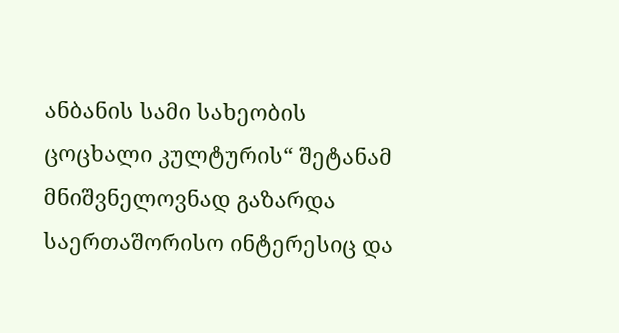ანბანის სამი სახეობის ცოცხალი კულტურის“ შეტანამ მნიშვნელოვნად გაზარდა საერთაშორისო ინტერესიც და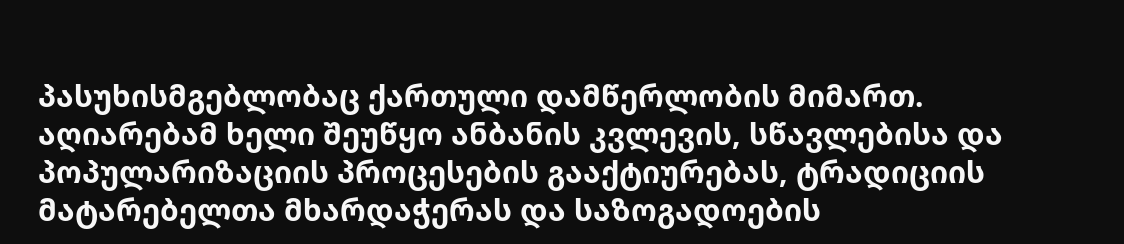პასუხისმგებლობაც ქართული დამწერლობის მიმართ. აღიარებამ ხელი შეუწყო ანბანის კვლევის, სწავლებისა და პოპულარიზაციის პროცესების გააქტიურებას, ტრადიციის მატარებელთა მხარდაჭერას და საზოგადოების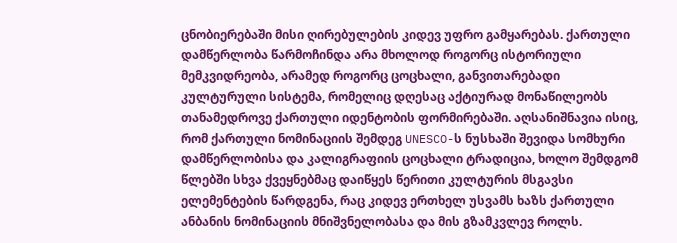ცნობიერებაში მისი ღირებულების კიდევ უფრო გამყარებას. ქართული დამწერლობა წარმოჩინდა არა მხოლოდ როგორც ისტორიული მემკვიდრეობა, არამედ როგორც ცოცხალი, განვითარებადი კულტურული სისტემა, რომელიც დღესაც აქტიურად მონაწილეობს თანამედროვე ქართული იდენტობის ფორმირებაში. აღსანიშნავია ისიც, რომ ქართული ნომინაციის შემდეგ UNESCO-ს ნუსხაში შევიდა სომხური დამწერლობისა და კალიგრაფიის ცოცხალი ტრადიცია, ხოლო შემდგომ წლებში სხვა ქვეყნებმაც დაიწყეს წერითი კულტურის მსგავსი ელემენტების წარდგენა, რაც კიდევ ერთხელ უსვამს ხაზს ქართული ანბანის ნომინაციის მნიშვნელობასა და მის გზამკვლევ როლს.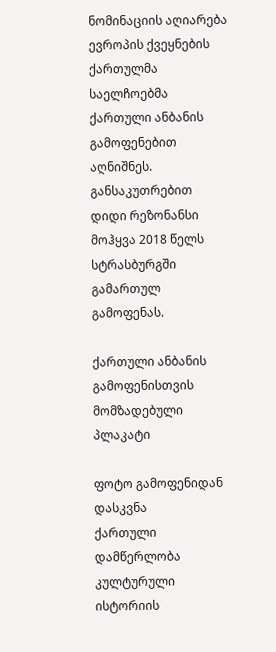ნომინაციის აღიარება ევროპის ქვეყნების ქართულმა საელჩოებმა ქართული ანბანის გამოფენებით აღნიშნეს. განსაკუთრებით დიდი რეზონანსი მოჰყვა 2018 წელს სტრასბურგში გამართულ გამოფენას.

ქართული ანბანის გამოფენისთვის მომზადებული პლაკატი

ფოტო გამოფენიდან
დასკვნა
ქართული დამწერლობა კულტურული ისტორიის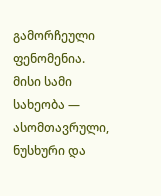გამორჩეული ფენომენია. მისი სამი სახეობა — ასომთავრული, ნუსხური და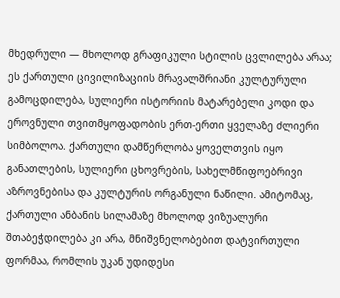მხედრული — მხოლოდ გრაფიკული სტილის ცვლილება არაა; ეს ქართული ცივილიზაციის მრავალშრიანი კულტურული გამოცდილება, სულიერი ისტორიის მატარებელი კოდი და ეროვნული თვითმყოფადობის ერთ-ერთი ყველაზე ძლიერი სიმბოლოა. ქართული დამწერლობა ყოველთვის იყო განათლების, სულიერი ცხოვრების, სახელმწიფოებრივი აზროვნებისა და კულტურის ორგანული ნაწილი. ამიტომაც, ქართული ანბანის სილამაზე მხოლოდ ვიზუალური შთაბეჭდილება კი არა, მნიშვნელობებით დატვირთული ფორმაა, რომლის უკან უდიდესი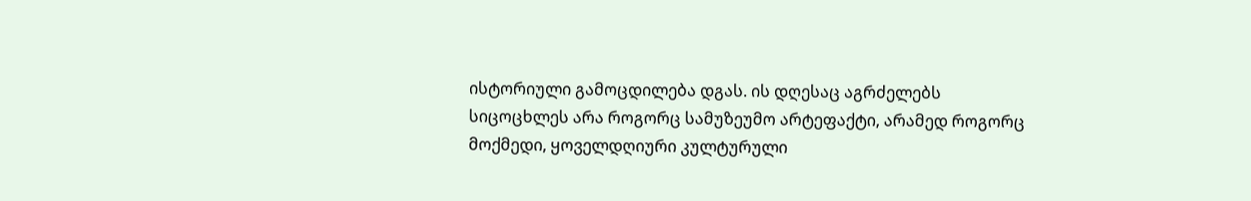ისტორიული გამოცდილება დგას. ის დღესაც აგრძელებს სიცოცხლეს არა როგორც სამუზეუმო არტეფაქტი, არამედ როგორც მოქმედი, ყოველდღიური კულტურული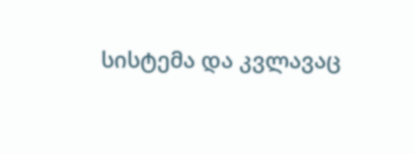სისტემა და კვლავაც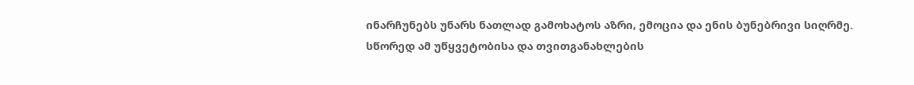ინარჩუნებს უნარს ნათლად გამოხატოს აზრი, ემოცია და ენის ბუნებრივი სიღრმე. სწორედ ამ უწყვეტობისა და თვითგანახლების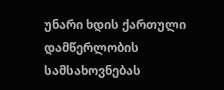უნარი ხდის ქართული დამწერლობის სამსახოვნებას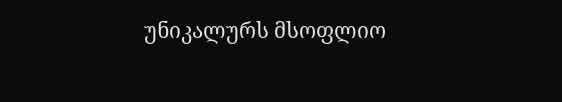უნიკალურს მსოფლიო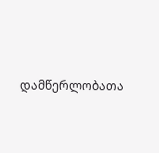დამწერლობათა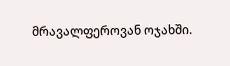მრავალფეროვან ოჯახში.